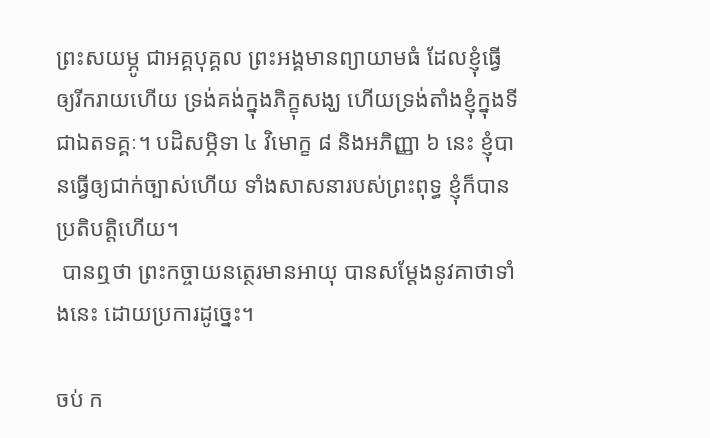ព្រះសយម្ភូ ជាអគ្គបុគ្គល ព្រះអង្គមានព្យាយាមធំ ដែលខ្ញុំធ្វើឲ្យរីករាយហើយ ទ្រង់គង់ក្នុងភិក្ខុសង្ឃ ហើយទ្រង់តាំងខ្ញុំក្នុងទីជាឯតទគ្គៈ។ បដិសម្ភិទា ៤ វិមោក្ខ ៨ និងអភិញ្ញា ៦ នេះ ខ្ញុំបានធ្វើឲ្យជាក់ច្បាស់ហើយ ទាំងសាសនារបស់ព្រះពុទ្ធ ខ្ញុំក៏បានប្រតិបត្តិហើយ។
 បានឮថា ព្រះកច្ចាយនត្ថេរមានអាយុ បានសម្តែងនូវគាថាទាំងនេះ ដោយប្រការដូច្នេះ។

ចប់ ក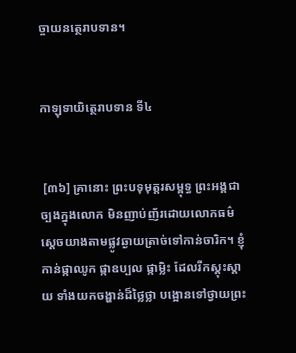ច្ចាយនត្ថេរាបទាន។


កាឡុទាយិត្ថេរាបទាន ទី៤


 [៣៦] គ្រានោះ ព្រះបទុមុត្តរសម្ពុទ្ធ ព្រះអង្គជាច្បងក្នុងលោក មិនញាប់ញ័រដោយលោកធម៌ ស្តេចយាងតាមផ្លូវឆ្ងាយត្រាច់ទៅកាន់ចារិក។ ខ្ញុំកាន់ផ្កាឈូក ផ្កាឧប្បល ផ្កាម្លិះ ដែលរីកស្គុះស្គាយ ទាំងយកចង្ហាន់ដ៏ថ្លៃថ្លា បង្អោនទៅថ្វាយព្រះ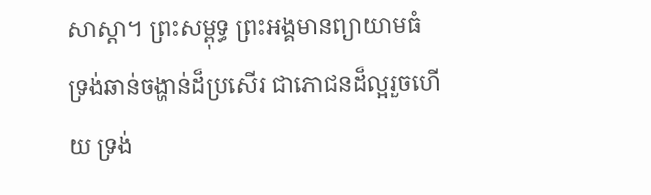សាស្តា។ ព្រះសម្ពុទ្ធ ព្រះអង្គមានព្យាយាមធំ ទ្រង់ឆាន់ចង្ហាន់ដ៏ប្រសើរ ជាភោជនដ៏ល្អរួចហើយ ទ្រង់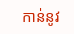កាន់នូវ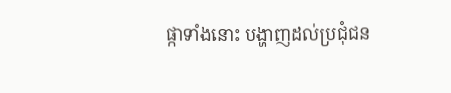ផ្កាទាំងនោះ បង្ហាញដល់ប្រជុំជន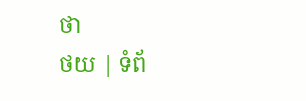ថា
ថយ | ទំព័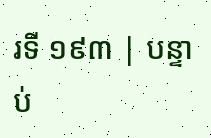រទី ១៩៣ | បន្ទាប់